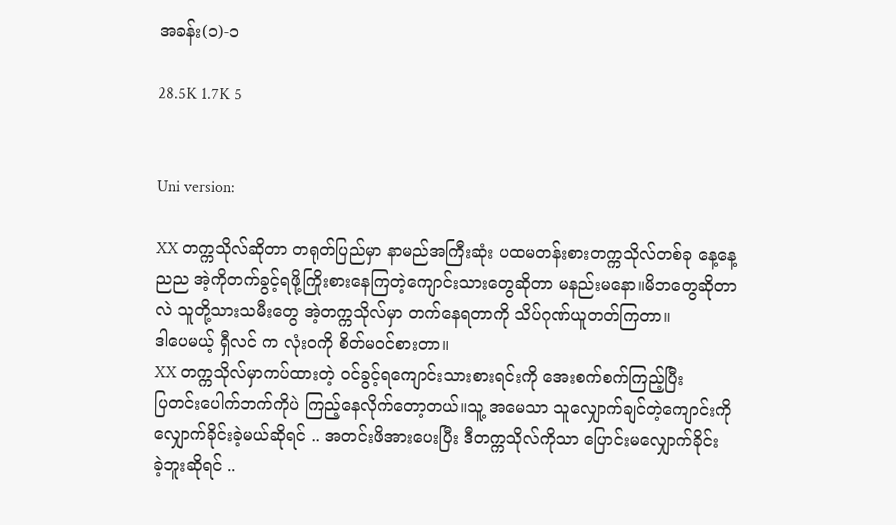အခန်း(၁)-၁

28.5K 1.7K 5


Uni version:

XX တက္ကသိုလ်ဆိုတာ တရုတ်ပြည်မှာ နာမည်အကြီးဆုံး ပထမတန်းစားတက္ကသိုလ်တစ်ခု နေ့နေ့ညည အဲ့ကိုတက်ခွင့်ရဖို့ကြိုးစားနေကြတဲ့ကျောင်းသားတွေဆိုတာ မနည်းမနော။မိဘတွေဆိုတာလဲ သူတို့သားသမီးတွေ အဲ့တက္ကသိုလ်မှာ တက်နေရတာကို သိပ်ဂုဏ်ယူတတ်ကြတာ။
ဒါပေမယ့် ရှီလင် က လုံးဝကို စိတ်မဝင်စားတာ။
XX တက္ကသိုလ်မှာကပ်ထားတဲ့ ဝင်ခွင့်ရကျောင်းသားစားရင်းကို အေးစက်စက်ကြည့်ပြီး
ပြတင်းပေါက်ဘက်ကိုပဲ ကြည့်နေလိုက်တော့တယ်။သူ့ အမေသာ သူလျှောက်ချင်တဲ့ကျောင်းကိုလျှောက်ခိုင်းခဲ့မယ်ဆိုရင် .. အတင်းဖိအားပေးပြီး ဒီတက္ကသိုလ်ကိုသာ ပြောင်းမလျှောက်ခိုင်း
ခဲ့ဘူးဆိုရင် ..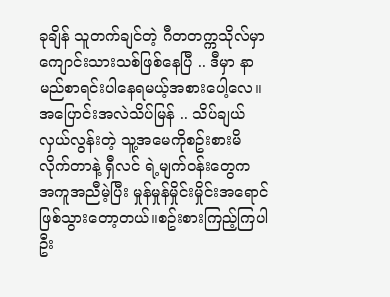ခုချိန် သူတက်ချင်တဲ့ ဂီတတက္ကသိုလ်မှာကျောင်းသားသစ်ဖြစ်နေပြီ .. ဒီမှာ နာမည်စာရင်းပါနေရမယ့်အစားပေါ့လေ။
အပြောင်းအလဲသိပ်မြန် .. သိပ်ချယ်လှယ်လွန်းတဲ့ သူ့အမေကိုစဥ်းစားမိလိုက်တာနဲ့ ရှီလင် ရဲ့မျက်ဝန်းတွေက အကူအညီမဲ့ပြီး မှုန်မှုန်မှိုင်းမှိုင်းအရောင်ဖြစ်သွားတော့တယ်။စဥ်းစားကြည့်ကြပါဦး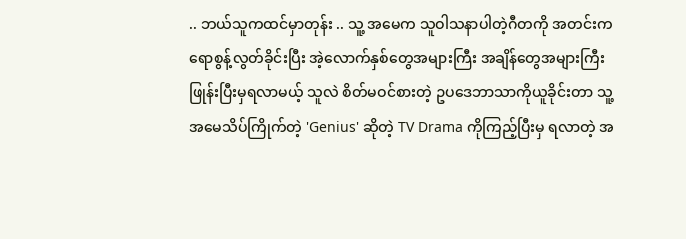.. ဘယ်သူကထင်မှာတုန်း .. သူ့ အမေက သူဝါသနာပါတဲ့ဂီတကို အတင်းကရောစွန့်လွတ်ခိုင်းပြီး အဲ့လောက်နှစ်တွေအများကြီး အချိန်တွေအများကြီးဖြုန်းပြီးမှရလာမယ့် သူလဲ စိတ်မဝင်စားတဲ့ ဥပဒေဘာသာကိုယူခိုင်းတာ သူ့အမေသိပ်ကြိုက်တဲ့ 'Genius' ဆိုတဲ့ TV Drama ကိုကြည့်ပြီးမှ ရလာတဲ့ အ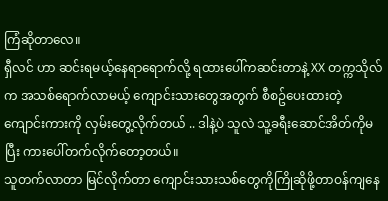ကြံဆိုတာလေ။
ရှီလင် ဟာ ဆင်းရမယ့်နေရာရောက်လို့ ရထားပေါ်ကဆင်းတာနဲ့ XX တက္ကသိုလ်က အသစ်ရောက်လာမယ့် ကျောင်းသားတွေအတွက် စီစဥ်ပေးထားတဲ့ ကျောင်းကားကို လှမ်းတွေ့လိုက်တယ် .. ဒါနဲ့ပဲ သူလဲ သူ့ခရီးဆောင်အိတ်ကိုမပြီး ကားပေါ်တက်လိုက်တော့တယ်။
သူတက်လာတာ မြင်လိုက်တာ ကျောင်းသားသစ်တွေကိုကြိုဆိုဖို့တာဝန်ကျနေ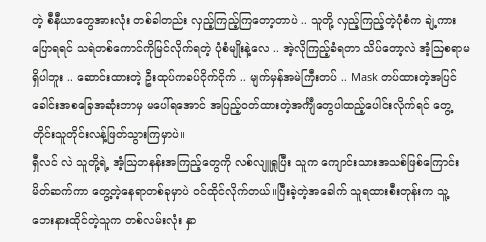တဲ့ စီနီယာတွေအားလုံး တစ်ခါတည်း လှည့်ကြည့်ကြတော့တာပဲ .. သူတို့ လှည့်ကြည့်တဲ့ပုံစံက ချဲ့ကားပြောရရင် သရဲတစ်ကောင်ကိုမြင်လိုက်ရတဲ့ ပုံစံမျိုးနဲ့လေ .. အဲ့လိုကြည့်ခံရတာ သိပ်တော့လဲ အံ့ဩစရာမရှိပါဘူး .. ဆောင်းထားတဲ့ ဦးထုပ်ကခပ်ငိုက်ငိုက် .. မျက်မှန်အမဲကြီးတပ် .. Mask တပ်ထားတဲ့အပြင် ခေါင်းအစခြေအဆုံးဘာမှ မပေါ်ရအောင် အပြည့်ဝတ်ထားတဲ့အင်္ကျီတွေပါထည့်ပေါင်းလိုက်ရင် တွေ့တိုင်းသူတိုင်းလန့်ဖြတ်သွားကြမှာပဲ။
ရှီလင် လဲ သူတို့ရဲ့ အံ့ဩဘနန်းအကြည့်တွေကို လစ်လျူရှုပြီး သူက ကျောင်းသားအသစ်ဖြစ်ကြောင်း မိတ်ဆက်ကာ တွေ့တဲ့နေရာတစ်ခုမှာပဲ ဝင်ထိုင်လိုက်တယ်။ပြီးခဲ့တဲ့အခေါက် သူရထားစီးတုန်းက သူ့ဘေးနားထိုင်တဲ့သူက တစ်လမ်းလုံး နှာ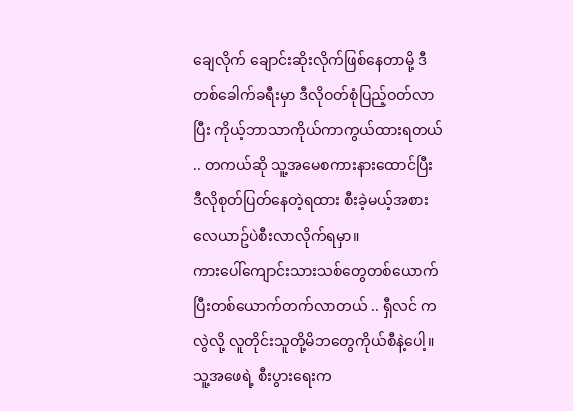ချေလိုက် ချောင်းဆိုးလိုက်ဖြစ်နေတာမို့ ဒီတစ်ခေါက်ခရီးမှာ ဒီလိုဝတ်စုံပြည့်ဝတ်လာပြီး ကိုယ့်ဘာသာကိုယ်ကာကွယ်ထားရတယ် .. တကယ်ဆို သူ့အမေစကားနားထောင်ပြီး
ဒီလိုစုတ်ပြတ်နေတဲ့ရထား စီးခဲ့မယ့်အစား လေယာဥ်ပဲစီးလာလိုက်ရမှာ။
ကားပေါ်ကျောင်းသားသစ်တွေတစ်ယောက်ပြီးတစ်ယောက်တက်လာတယ် .. ရှီလင် ကလွဲလို့ လူတိုင်းသူတို့မိဘတွေကိုယ်စီနဲ့ပေါ့။သူ့အဖေရဲ့ စီးပွားရေးက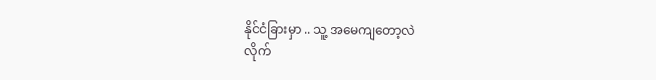နိုင်ငံခြားမှာ .. သူ့ အမေကျတော့လဲ
လိုက်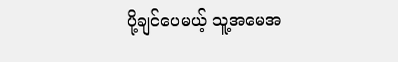ပို့ချင်ပေမယ့် သူ့အမေအ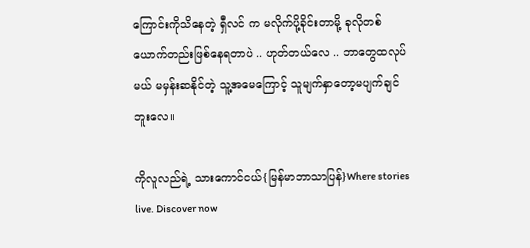ကြောင်းကိုသိနေတဲ့ ရှီလင် က မလိုက်ပို့ခိုင်းတာမို့ ခုလိုတစ်ယောက်တည်းဖြစ်နေရတာပဲ .. ဟုတ်တယ်လေ .. ဘာတွေထလုပ်မယ် မမှန်းဆနိုင်တဲ့ သူ့အမေကြောင့် သူမျက်နှာတော့မပျက်ချင်ဘူးလေ။

ကိုလူလည်ရဲ့ သားကောင်ငယ်{မြန်မာဘာသာပြန်}Where stories live. Discover now